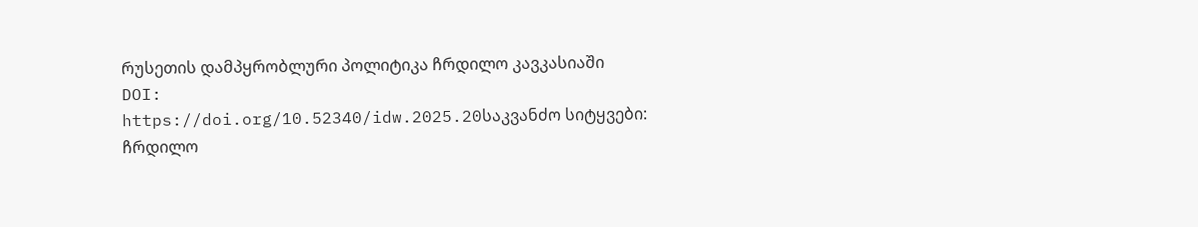რუსეთის დამპყრობლური პოლიტიკა ჩრდილო კავკასიაში
DOI:
https://doi.org/10.52340/idw.2025.20საკვანძო სიტყვები:
ჩრდილო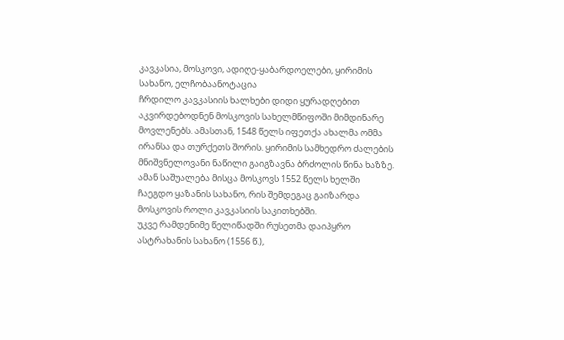კავკასია, მოსკოვი, ადიღე-ყაბარდოელები, ყირიმის სახანო, ელჩობაანოტაცია
ჩრდილო კავკასიის ხალხები დიდი ყურადღებით აკვირდებოდნენ მოსკოვის სახელმწიფოში მიმდინარე მოვლენებს. ამასთან, 1548 წელს იფეთქა ახალმა ომმა ირანსა და თურქეთს შორის. ყირიმის სამხედრო ძალების მნიშვნელოვანი ნაწილი გაიგზავნა ბრძოლის წინა ხაზზე. ამან საშუალება მისცა მოსკოვს 1552 წელს ხელში ჩაეგდო ყაზანის სახანო, რის შემდეგაც გაიზარდა მოსკოვის როლი კავკასიის საკითხებში.
უკვე რამდენიმე წელიწადში რუსეთმა დაიპყრო ასტრახანის სახანო (1556 წ.),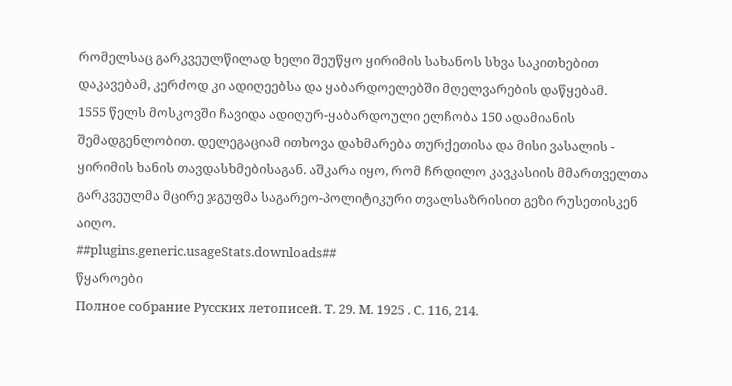რომელსაც გარკვეულწილად ხელი შეუწყო ყირიმის სახანოს სხვა საკითხებით დაკავებამ, კერძოდ კი ადიღეებსა და ყაბარდოელებში მღელვარების დაწყებამ.
1555 წელს მოსკოვში ჩავიდა ადიღურ-ყაბარდოული ელჩობა 150 ადამიანის შემადგენლობით. დელეგაციამ ითხოვა დახმარება თურქეთისა და მისი ვასალის - ყირიმის ხანის თავდასხმებისაგან. აშკარა იყო, რომ ჩრდილო კავკასიის მმართველთა გარკვეულმა მცირე ჯგუფმა საგარეო-პოლიტიკური თვალსაზრისით გეზი რუსეთისკენ აიღო.
##plugins.generic.usageStats.downloads##
წყაროები
Полное собрание Русских летописей. Т. 29. М. 1925 . С. 116, 214.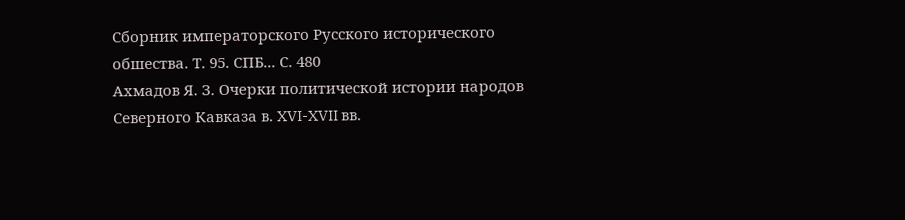Сборник императорского Русского исторического обшества. Т. 95. СПБ... С. 480
Ахмадов Я. З. Очерки политической истории народов Северного Кавказа в. XVI-XVII вв.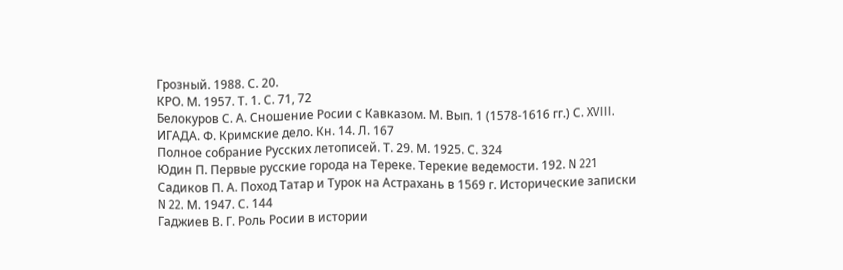Грозный. 1988. С. 20.
КРО. М. 1957. Т. 1. С. 71, 72
Белокуров С. А. Сношение Росии с Кавказом. М. Вып. 1 (1578-1616 гг.) С. XVIII.
ИГАДА. Ф. Кримские дело. Кн. 14. Л. 167
Полное собрание Русских летописей. Т. 29. М. 1925. С. 324
Юдин П. Первые русские города на Тереке. Терекие ведемости. 192. N 221
Садиков П. А. Поход Татар и Турок на Астрахань в 1569 г. Исторические записки N 22. М. 1947. С. 144
Гаджиев В. Г. Роль Росии в истории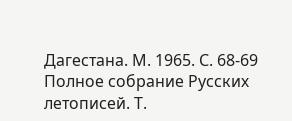Дагестана. М. 1965. С. 68-69
Полное собрание Русских летописей. Т.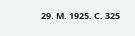29. М. 1925. С. 325